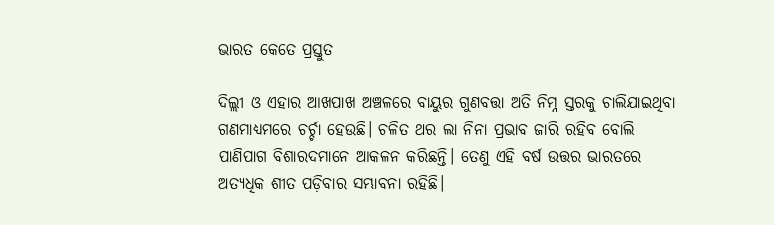ଭାରତ କେତେ ପ୍ରସ୍ତୁତ

ଦିଲ୍ଲୀ ଓ ଏହାର ଆଖପାଖ ଅଞ୍ଚଳରେ ବାୟୁର ଗୁଣବତ୍ତା ଅତି ନିମ୍ନ ସ୍ତରକୁ ଚାଲିଯାଇଥିବା ଗଣମାଧ୍ୟମରେ ଚର୍ଚ୍ଚା ହେଉଛି। ଚଳିତ ଥର ଲା ନିନା ପ୍ରଭାବ ଜାରି ରହିବ ବୋଲି ପାଣିପାଗ ବିଶାରଦମାନେ ଆକଳନ କରିଛନ୍ତି। ତେଣୁ ଏହି ବର୍ଷ ଉତ୍ତର ଭାରତରେ ଅତ୍ୟଧିକ ଶୀତ ପଡ଼ିବାର ସମ୍ଭାବନା ରହିଛି।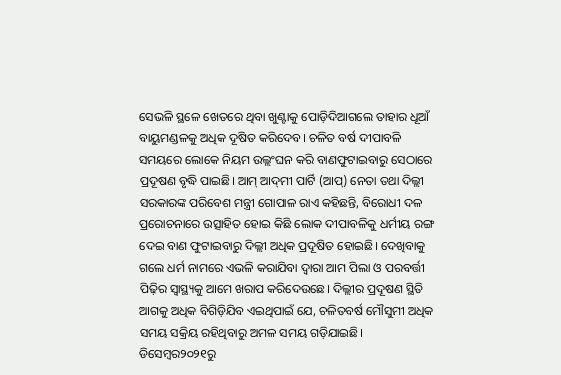ସେଭଳି ସ୍ଥଳେ ଖେତରେ ଥିବା ଖୁଣ୍ଟାକୁ ପୋଡ଼ିଦିଆଗଲେ ତାହାର ଧୂଆଁ ବାୟୁମଣ୍ଡଳକୁ ଅଧିକ ଦୂଷିତ କରିଦେବ। ଚଳିତ ବର୍ଷ ଦୀପାବଳି ସମୟରେ ଲୋକେ ନିୟମ ଉଲ୍ଲଂଘନ କରି ବାଣଫୁଟାଇବାରୁ ସେଠାରେ ପ୍ରଦୂଷଣ ବୃଦ୍ଧି ପାଇଛି। ଆମ୍‌ ଆଦ୍‌ମୀ ପାର୍ଟି (ଆପ୍‌) ନେତା ତଥା ଦିଲ୍ଲୀ ସରକାରଙ୍କ ପରିବେଶ ମନ୍ତ୍ରୀ ଗୋପାଳ ରାଏ କହିଛନ୍ତି, ବିରୋଧୀ ଦଳ ପ୍ରରୋଚନାରେ ଉତ୍ସାହିତ ହୋଇ କିଛି ଲୋକ ଦୀପାବଳିକୁ ଧର୍ମୀୟ ରଙ୍ଗ ଦେଇ ବାଣ ଫୁଟାଇବାରୁ ଦିଲ୍ଲୀ ଅଧିକ ପ୍ରଦୂଷିତ ହୋଇଛି। ଦେଖିବାକୁ ଗଲେ ଧର୍ମ ନାମରେ ଏଭଳି କରାଯିବା ଦ୍ୱାରା ଆମ ପିଲା ଓ ପରବର୍ତ୍ତୀ ପିଢ଼ିର ସ୍ବାସ୍ଥ୍ୟକୁ ଆମେ ଖରାପ କରିଦେଉଛେ। ଦିଲ୍ଲୀର ପ୍ରଦୂଷଣ ସ୍ଥିତି ଆଗକୁ ଅଧିକ ବିଗିଡ଼ିଯିବ ଏଇଥିପାଇଁ ଯେ, ଚଳିତବର୍ଷ ମୌସୁମୀ ଅଧିକ ସମୟ ସକ୍ରିୟ ରହିଥିବାରୁ ଅମଳ ସମୟ ଗଡ଼ିଯାଇଛି। ଡିସେମ୍ବର୨୦୨୧ରୁ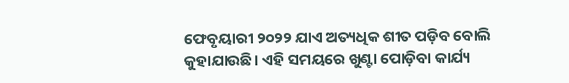ଫେବୃୟାରୀ ୨୦୨୨ ଯାଏ ଅତ୍ୟଧିକ ଶୀତ ପଡ଼ିବ ବୋଲି କୁହାଯାଉଛି। ଏହି ସମୟରେ ଖୁଣ୍ଟା ପୋଡ଼ିବା କାର୍ଯ୍ୟ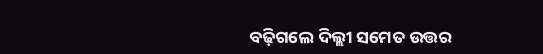ବଢ଼ିଗଲେ ଦିଲ୍ଲୀ ସମେତ ଉତ୍ତର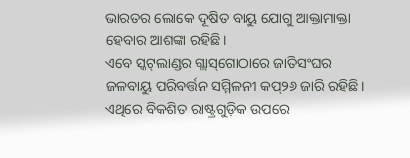ଭାରତର ଲୋକେ ଦୂଷିତ ବାୟୁ ଯୋଗୁ ଆକ୍ତାମାକ୍ତା ହେବାର ଆଶଙ୍କା ରହିଛି।
ଏବେ ସ୍କଟ୍‌ଲାଣ୍ଡର ଗ୍ଲାସ୍‌ଗୋଠାରେ ଜାତିସଂଘର ଜଳବାୟୁ ପରିବର୍ତ୍ତନ ସମ୍ମିଳନୀ କପ୍‌୨୬ ଜାରି ରହିଛି। ଏଥିରେ ବିକଶିତ ରାଷ୍ଟ୍ରଗୁଡ଼ିକ ଉପରେ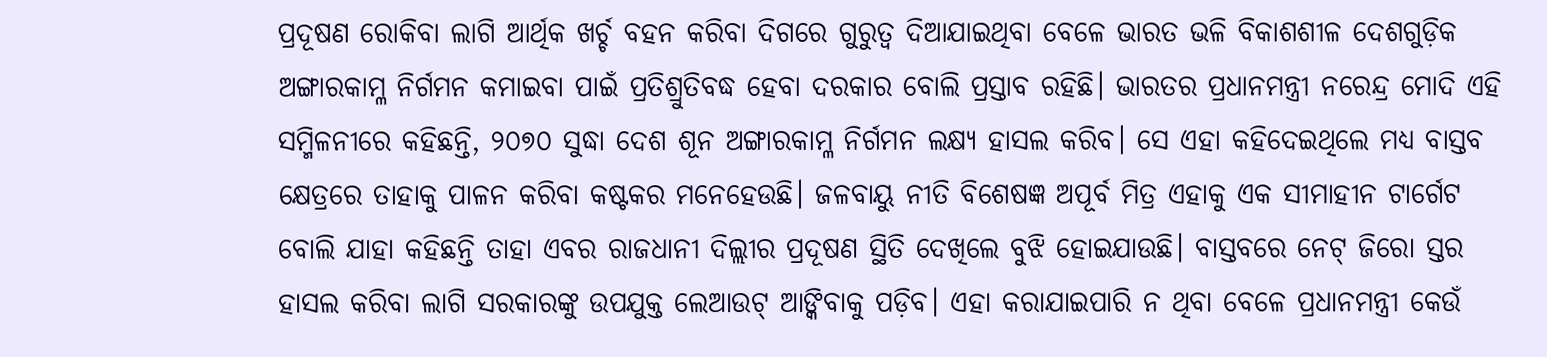ପ୍ରଦୂଷଣ ରୋକିବା ଲାଗି ଆର୍ଥିକ ଖର୍ଚ୍ଚ ବହନ କରିବା ଦିଗରେ ଗୁରୁତ୍ୱ ଦିଆଯାଇଥିବା ବେଳେ ଭାରତ ଭଳି ବିକାଶଶୀଳ ଦେଶଗୁଡ଼ିକ ଅଙ୍ଗାରକାମ୍ଳ ନିର୍ଗମନ କମାଇବା ପାଇଁ ପ୍ରତିଶ୍ରୁତିବଦ୍ଧ ହେବା ଦରକାର ବୋଲି ପ୍ରସ୍ତାବ ରହିଛି। ଭାରତର ପ୍ରଧାନମନ୍ତ୍ରୀ ନରେନ୍ଦ୍ର ମୋଦି ଏହି ସମ୍ମିଳନୀରେ କହିଛନ୍ତି, ୨୦୭୦ ସୁଦ୍ଧା ଦେଶ ଶୂନ ଅଙ୍ଗାରକାମ୍ଳ ନିର୍ଗମନ ଲକ୍ଷ୍ୟ ହାସଲ କରିବ। ସେ ଏହା କହିଦେଇଥିଲେ ମଧ୍ୟ ବାସ୍ତବ କ୍ଷେତ୍ରରେ ତାହାକୁ ପାଳନ କରିବା କଷ୍ଟକର ମନେହେଉଛି। ଜଳବାୟୁ ନୀତି ବିଶେଷଜ୍ଞ ଅପୂର୍ବ ମିତ୍ର ଏହାକୁ ଏକ ସୀମାହୀନ ଟାର୍ଗେଟ ବୋଲି ଯାହା କହିଛନ୍ତି ତାହା ଏବର ରାଜଧାନୀ ଦିଲ୍ଲୀର ପ୍ରଦୂଷଣ ସ୍ଥିତି ଦେଖିଲେ ବୁଝି ହୋଇଯାଉଛି। ବାସ୍ତବରେ ନେଟ୍‌ ଜିରୋ ସ୍ତର ହାସଲ କରିବା ଲାଗି ସରକାରଙ୍କୁ ଉପଯୁକ୍ତ ଲେଆଉଟ୍‌ ଆଙ୍କିବାକୁ ପଡ଼ିବ। ଏହା କରାଯାଇପାରି ନ ଥିବା ବେଳେ ପ୍ରଧାନମନ୍ତ୍ରୀ କେଉଁ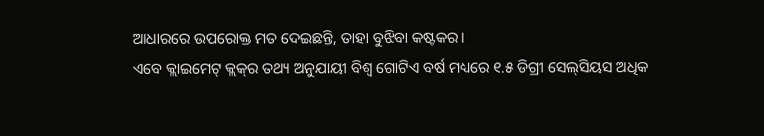ଆଧାରରେ ଉପରୋକ୍ତ ମତ ଦେଇଛନ୍ତି, ତାହା ବୁଝିବା କଷ୍ଟକର।
ଏବେ କ୍ଲାଇମେଟ୍‌ କ୍ଲକ୍‌ର ତଥ୍ୟ ଅନୁଯାୟୀ ବିଶ୍ୱ ଗୋଟିଏ ବର୍ଷ ମଧ୍ୟରେ ୧.୫ ଡିଗ୍ରୀ ସେଲ୍‌ସିୟସ ଅଧିକ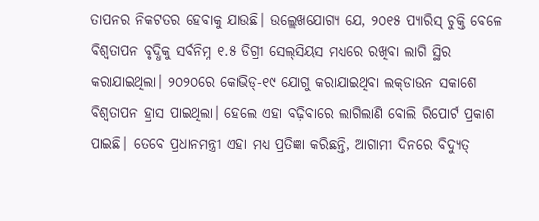ତାପନର ନିକଟତର ହେବାକୁ ଯାଉଛି। ଉଲ୍ଲେଖଯୋଗ୍ୟ ଯେ, ୨୦୧୫ ପ୍ୟାରିସ୍‌ ଚୁକ୍ତି ବେଳେ ବିଶ୍ୱତାପନ ବୃଦ୍ଧିକୁ ସର୍ବନିମ୍ନ ୧.୫ ଡିଗ୍ରୀ ସେଲ୍‌ସିୟସ ମଧ୍ୟରେ ରଖିବା ଲାଗି ସ୍ଥିର କରାଯାଇଥିଲା। ୨୦୨୦ରେ କୋଭିଡ୍‌-୧୯ ଯୋଗୁ କରାଯାଇଥିବା ଲକ୍‌ଡାଉନ ସକାଶେ ବିଶ୍ୱତାପନ ହ୍ରାସ ପାଇଥିଲା। ହେଲେ ଏହା ବଢ଼ିବାରେ ଲାଗିଲାଣି ବୋଲି ରିପୋର୍ଟ ପ୍ରକାଶ ପାଇଛି। ତେବେ ପ୍ରଧାନମନ୍ତ୍ରୀ ଏହା ମଧ୍ୟ ପ୍ରତିଜ୍ଞା କରିଛନ୍ତି, ଆଗାମୀ ଦିନରେ ବିଦ୍ୟୁତ୍‌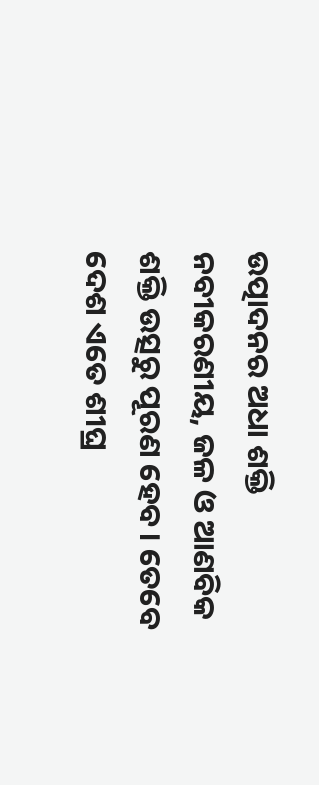ଉତ୍ପାଦନର ଅଧା ଶକ୍ତି ନବୀକରଣୀୟ, ଜଳ ଓ ଆଣବିକ ଶକ୍ତି ଉତ୍ସରୁ ପୂରଣ ହେବ। ତେବେ ଦେଶ ଏତେ ଶୀଘ୍ର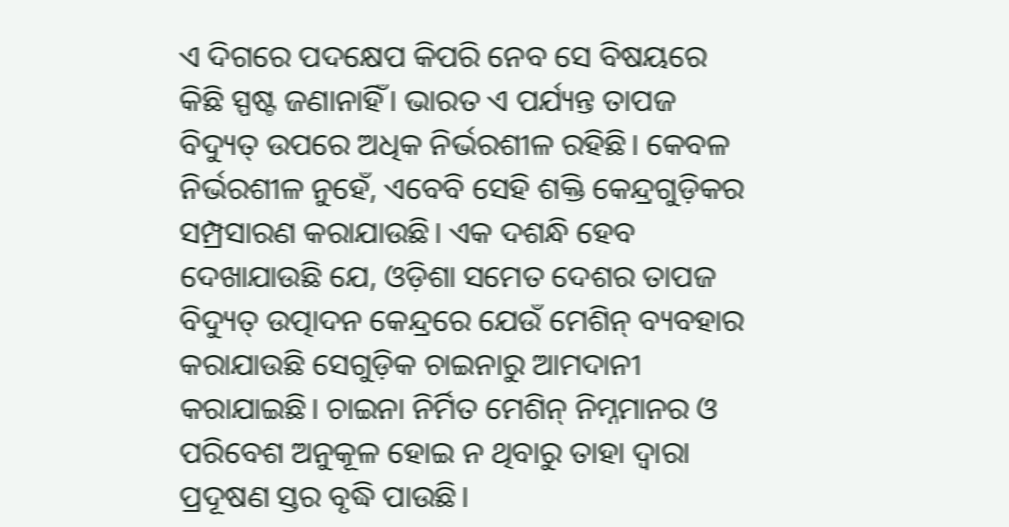ଏ ଦିଗରେ ପଦକ୍ଷେପ କିପରି ନେବ ସେ ବିଷୟରେ କିଛି ସ୍ପଷ୍ଟ ଜଣାନାହିଁ। ଭାରତ ଏ ପର୍ଯ୍ୟନ୍ତ ତାପଜ ବିଦ୍ୟୁତ୍‌ ଉପରେ ଅଧିକ ନିର୍ଭରଶୀଳ ରହିଛି। କେବଳ ନିର୍ଭରଶୀଳ ନୁହେଁ, ଏବେବି ସେହି ଶକ୍ତି କେନ୍ଦ୍ରଗୁଡ଼ିକର ସମ୍ପ୍ରସାରଣ କରାଯାଉଛି। ଏକ ଦଶନ୍ଧି ହେବ ଦେଖାଯାଉଛି ଯେ, ଓଡ଼ିଶା ସମେତ ଦେଶର ତାପଜ ବିଦ୍ୟୁତ୍‌ ଉତ୍ପାଦନ କେନ୍ଦ୍ରରେ ଯେଉଁ ମେଶିନ୍‌ ବ୍ୟବହାର କରାଯାଉଛି ସେଗୁଡ଼ିକ ଚାଇନାରୁ ଆମଦାନୀ କରାଯାଇଛି। ଚାଇନା ନିର୍ମିତ ମେଶିନ୍‌ ନିମ୍ନମାନର ଓ ପରିବେଶ ଅନୁକୂଳ ହୋଇ ନ ଥିବାରୁ ତାହା ଦ୍ୱାରା ପ୍ରଦୂଷଣ ସ୍ତର ବୃଦ୍ଧି ପାଉଛି।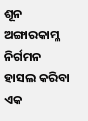ଶୂନ ଅଙ୍ଗାରକାମ୍ଳ ନିର୍ଗମନ ହାସଲ କରିବା ଏକ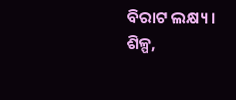ବିରାଟ ଲକ୍ଷ୍ୟ। ଶିଳ୍ପ,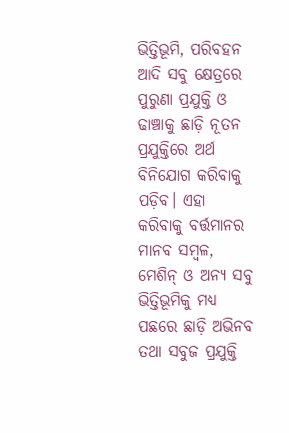ଭିତ୍ତିଭୂମି, ପରିବହନ ଆଦି ସବୁ କ୍ଷେତ୍ରରେ ପୁରୁଣା ପ୍ରଯୁକ୍ତି ଓ ଢାଞ୍ଚାକୁ ଛାଡ଼ି ନୂତନ ପ୍ରଯୁକ୍ତିରେ ଅର୍ଥ ବିନିଯୋଗ କରିବାକୁ ପଡ଼ିବ। ଏହା କରିବାକୁ ବର୍ତ୍ତମାନର ମାନବ ସମ୍ବଳ, ମେଶିନ୍‌ ଓ ଅନ୍ୟ ସବୁ ଭିତ୍ତିଭୂମିକୁ ମଧ୍ୟ ପଛରେ ଛାଡ଼ି ଅଭିନବ ତଥା ସବୁଜ ପ୍ରଯୁକ୍ତି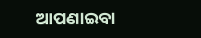ଆପଣାଇବା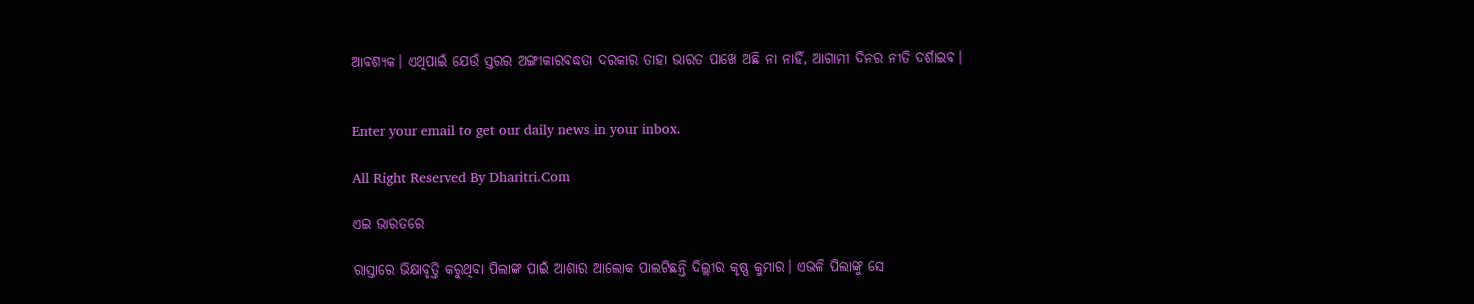ଆବଶ୍ୟକ। ଏଥିପାଇଁ ଯେଉଁ ସ୍ତରର ଅଙ୍ଗୀକାରବଦ୍ଧତା ଦରକାର ତାହା ଭାରତ ପାଖେ ଅଛି ନା ନାହିଁ, ଆଗାମୀ ଦିନର ନୀତି ଦର୍ଶାଇବ।


Enter your email to get our daily news in your inbox.

All Right Reserved By Dharitri.Com

ଏଇ ଭାରତରେ

ରାସ୍ତାରେ ଭିକ୍ଷାବୃତ୍ତି କରୁଥିବା ପିଲାଙ୍କ ପାଇଁ ଆଶାର ଆଲୋକ ପାଲଟିଛନ୍ତି ଦିଲ୍ଲୀର କୃଷ୍ଣ କୁମାର। ଏଭଳି ପିଲାଙ୍କୁ ସେ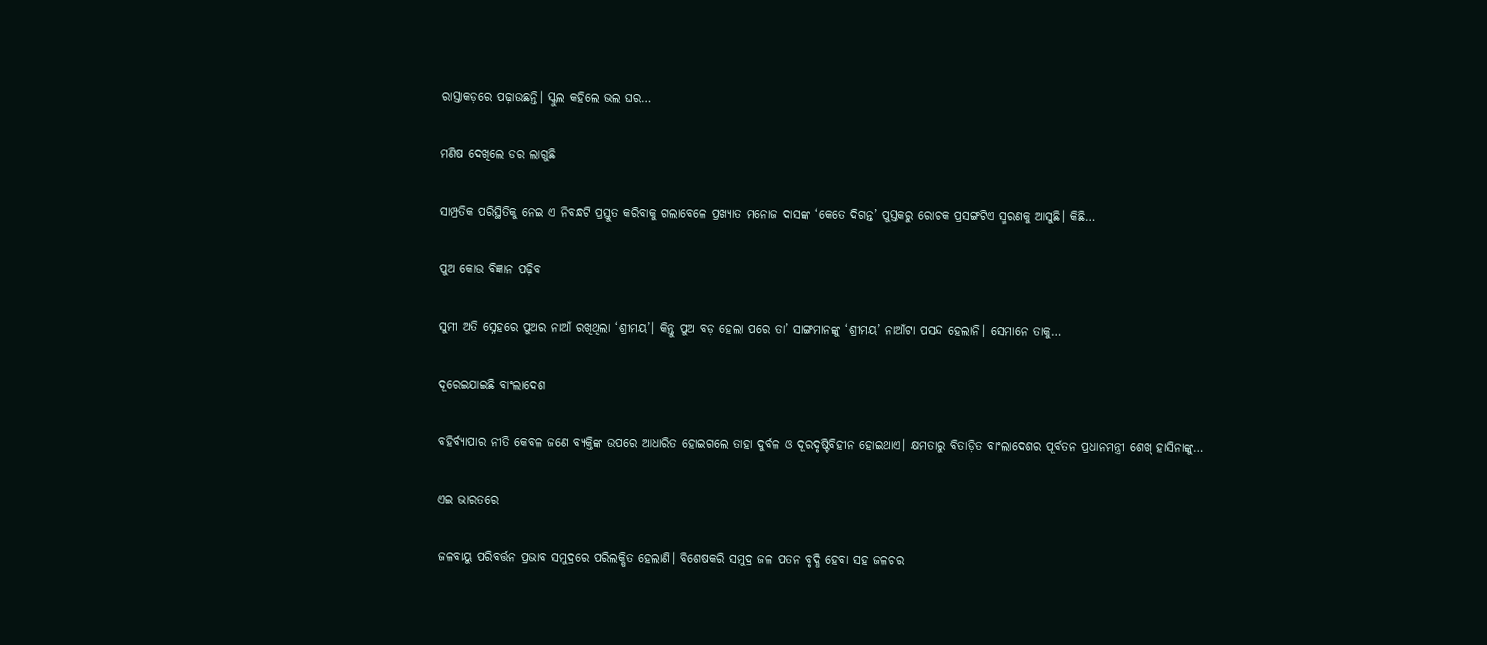ରାସ୍ତାକଡ଼ରେ ପଢ଼ାଉଛନ୍ତି। ସ୍କୁଲ କହିଲେ ଭଲ ଘର…

ମଣିଷ ଦେଖିଲେ ଡର ଲାଗୁଛି

ସାମ୍ପ୍ରତିକ ପରିସ୍ଥିତିକୁ ନେଇ ଏ ନିବନ୍ଧଟି ପ୍ରସ୍ତୁତ କରିବାକୁ ଗଲାବେଳେ ପ୍ରଖ୍ୟାତ ମନୋଜ ଦାସଙ୍କ ‘କେତେ ଦିଗନ୍ତ’ ପୁସ୍ତକରୁ ରୋଚକ ପ୍ରସଙ୍ଗଟିଏ ସ୍ମରଣକୁ ଆସୁଛି। କିଛି…

ପୁଅ କୋଉ ବିଜ୍ଞାନ ପଢ଼ିବ

ସୁମୀ ଅତି ସ୍ନେହରେ ପୁଅର ନାଆଁ ରଖିଥିଲା ‘ଶ୍ରୀମୟ’। କିନ୍ତୁ ପୁଅ ବଡ଼ ହେଲା ପରେ ତା’ ସାଙ୍ଗମାନଙ୍କୁ ‘ଶ୍ରୀମୟ’ ନାଆଁଟା ପସନ୍ଦ ହେଲାନି। ସେମାନେ ତାକୁ…

ଦୂରେଇଯାଇଛି ବାଂଲାଦେଶ

ବହିର୍ବ୍ୟାପାର ନୀତି କେବଳ ଜଣେ ବ୍ୟକ୍ତିଙ୍କ ଉପରେ ଆଧାରିତ ହୋଇଗଲେ ତାହା ଦୁର୍ବଳ ଓ ଦୂରଦୃଷ୍ଟିବିହୀନ ହୋଇଥାଏ। କ୍ଷମତାରୁ ବିତାଡ଼ିତ ବାଂଲାଦେଶର ପୂର୍ବତନ ପ୍ରଧାନମନ୍ତ୍ରୀ ଶେଖ୍‌ ହାସିନାଙ୍କୁ…

ଏଇ ଭାରତରେ

ଜଳବାୟୁ ପରିବର୍ତ୍ତନ ପ୍ରଭାବ ସମୁଦ୍ରରେ ପରିଲକ୍ଷିତ ହେଲାଣି। ବିଶେଷକରି ସମୁଦ୍ର ଜଳ ପତନ ବୃଦ୍ଧି ହେବା ସହ ଜଳଚର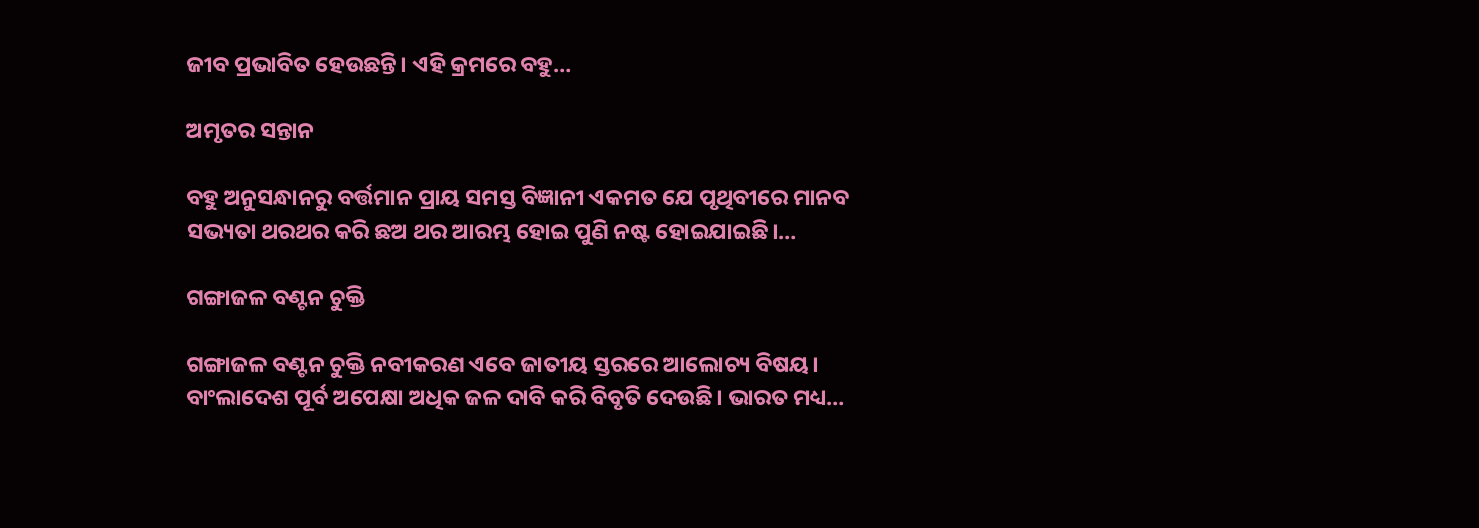ଜୀବ ପ୍ରଭାବିତ ହେଉଛନ୍ତି। ଏହି କ୍ରମରେ ବହୁ…

ଅମୃତର ସନ୍ତାନ

ବହୁ ଅନୁସନ୍ଧାନରୁ ବର୍ତ୍ତମାନ ପ୍ରାୟ ସମସ୍ତ ବିଜ୍ଞାନୀ ଏକମତ ଯେ ପୃଥିବୀରେ ମାନବ ସଭ୍ୟତା ଥରଥର କରି ଛଅ ଥର ଆରମ୍ଭ ହୋଇ ପୁଣି ନଷ୍ଟ ହୋଇଯାଇଛି।…

ଗଙ୍ଗାଜଳ ବଣ୍ଟନ ଚୁକ୍ତି

ଗଙ୍ଗାଜଳ ବଣ୍ଟନ ଚୁକ୍ତି ନବୀକରଣ ଏବେ ଜାତୀୟ ସ୍ତରରେ ଆଲୋଚ୍ୟ ବିଷୟ। ବାଂଲାଦେଶ ପୂର୍ବ ଅପେକ୍ଷା ଅଧିକ ଜଳ ଦାବି କରି ବିବୃତି ଦେଉଛି। ଭାରତ ମଧ୍ୟ…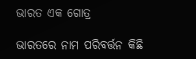ଭାରତ ଏକ ଗୋତ୍ର

ଭାରତରେ ନାମ ପରିବର୍ତ୍ତନ କିଛି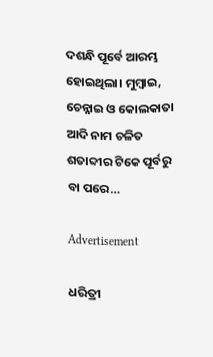ଦଶନ୍ଧି ପୂର୍ବେ ଆରମ୍ଭ ହୋଇଥିଲା। ମୁମ୍ବାଇ, ଚେନ୍ନାଇ ଓ କୋଲକାତା ଆଦି ନାମ ଚଳିତ ଶତାବ୍ଦୀର ଟିକେ ପୂର୍ବରୁ ବା ପରେ…

Advertisement

ଧରିତ୍ରୀ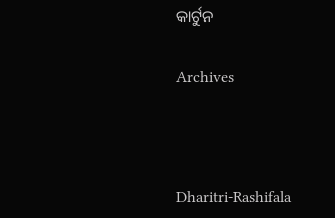କାର୍ଟୁନ

Archives



Dharitri-Rashifala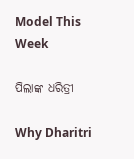Model This Week

ପିଲାଙ୍କ ଧରିତ୍ରୀ

Why Dharitri